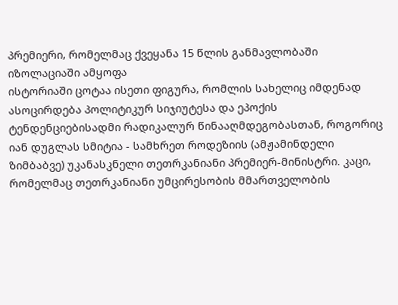პრემიერი, რომელმაც ქვეყანა 15 წლის განმავლობაში იზოლაციაში ამყოფა
ისტორიაში ცოტაა ისეთი ფიგურა, რომლის სახელიც იმდენად ასოცირდება პოლიტიკურ სიჯიუტესა და ეპოქის ტენდენციებისადმი რადიკალურ წინააღმდეგობასთან, როგორიც იან დუგლას სმიტია - სამხრეთ როდეზიის (ამჟამინდელი ზიმბაბვე) უკანასკნელი თეთრკანიანი პრემიერ-მინისტრი. კაცი, რომელმაც თეთრკანიანი უმცირესობის მმართველობის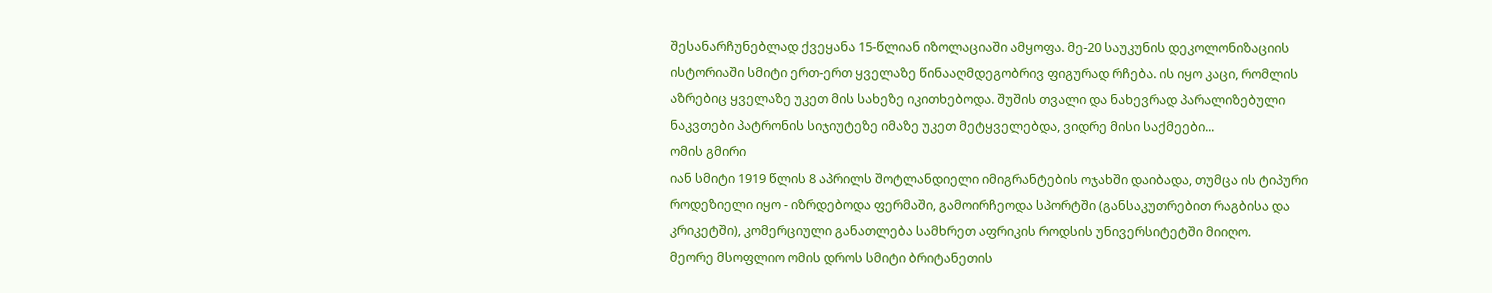შესანარჩუნებლად ქვეყანა 15-წლიან იზოლაციაში ამყოფა. მე-20 საუკუნის დეკოლონიზაციის ისტორიაში სმიტი ერთ-ერთ ყველაზე წინააღმდეგობრივ ფიგურად რჩება. ის იყო კაცი, რომლის აზრებიც ყველაზე უკეთ მის სახეზე იკითხებოდა. შუშის თვალი და ნახევრად პარალიზებული ნაკვთები პატრონის სიჯიუტეზე იმაზე უკეთ მეტყველებდა, ვიდრე მისი საქმეები...
ომის გმირი
იან სმიტი 1919 წლის 8 აპრილს შოტლანდიელი იმიგრანტების ოჯახში დაიბადა, თუმცა ის ტიპური როდეზიელი იყო - იზრდებოდა ფერმაში, გამოირჩეოდა სპორტში (განსაკუთრებით რაგბისა და კრიკეტში), კომერციული განათლება სამხრეთ აფრიკის როდსის უნივერსიტეტში მიიღო.
მეორე მსოფლიო ომის დროს სმიტი ბრიტანეთის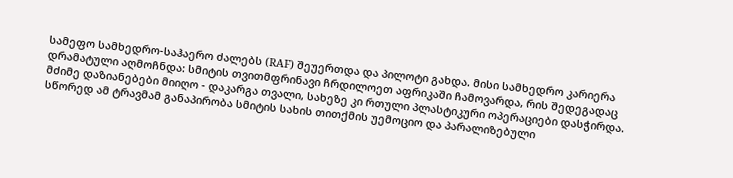სამეფო სამხედრო-საჰაერო ძალებს (RAF) შეუერთდა და პილოტი გახდა. მისი სამხედრო კარიერა დრამატული აღმოჩნდა: სმიტის თვითმფრინავი ჩრდილოეთ აფრიკაში ჩამოვარდა, რის შედეგადაც მძიმე დაზიანებები მიიღო - დაკარგა თვალი, სახეზე კი რთული პლასტიკური ოპერაციები დასჭირდა. სწორედ ამ ტრავმამ განაპირობა სმიტის სახის თითქმის უემოციო და პარალიზებული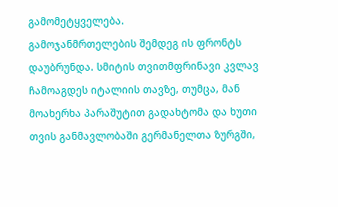გამომეტყველება.
გამოჯანმრთელების შემდეგ ის ფრონტს დაუბრუნდა. სმიტის თვითმფრინავი კვლავ ჩამოაგდეს იტალიის თავზე, თუმცა, მან მოახერხა პარაშუტით გადახტომა და ხუთი თვის განმავლობაში გერმანელთა ზურგში,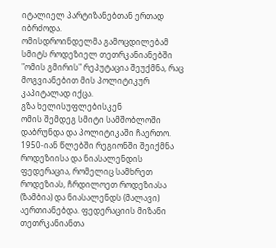იტალიელ პარტიზანებთან ერთად იბრძოდა.
ომისდროინდელმა გამოცდილებამ სმიტს როდეზიელ თეთრკანიანებში "ომის გმირის" რეპუტაცია შეუქმნა, რაც მოგვიანებით მის პოლიტიკურ კაპიტალად იქცა.
გზა ხელისუფლებისკენ
ომის შემდეგ სმიტი სამშობლოში დაბრუნდა და პოლიტიკაში ჩაერთო. 1950-იან წლებში რეგიონში შეიქმნა როდეზიისა და ნიასალენდის ფედერაცია, რომელიც სამხრეთ როდეზიას, ჩრდილოეთ როდეზიასა (ზამბია) და ნიასალენდს (მალავი) აერთიანებდა. ფედერაციის მიზანი თეთრკანიანთა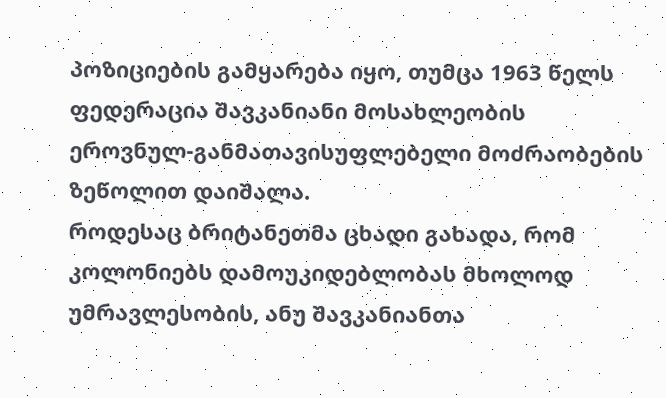პოზიციების გამყარება იყო, თუმცა 1963 წელს ფედერაცია შავკანიანი მოსახლეობის ეროვნულ-განმათავისუფლებელი მოძრაობების ზეწოლით დაიშალა.
როდესაც ბრიტანეთმა ცხადი გახადა, რომ კოლონიებს დამოუკიდებლობას მხოლოდ უმრავლესობის, ანუ შავკანიანთა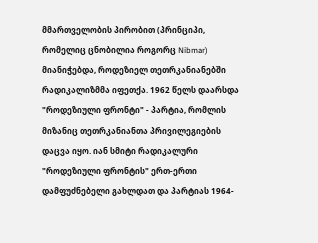მმართველობის პირობით (პრინციპი, რომელიც ცნობილია როგორც Nibmar) მიანიჭებდა, როდეზიელ თეთრკანიანებში რადიკალიზმმა იფეთქა. 1962 წელს დაარსდა "როდეზიული ფრონტი" - პარტია, რომლის მიზანიც თეთრკანიანთა პრივილეგიების დაცვა იყო. იან სმიტი რადიკალური "როდეზიული ფრონტის" ერთ-ერთი დამფუძნებელი გახლდათ და პარტიას 1964-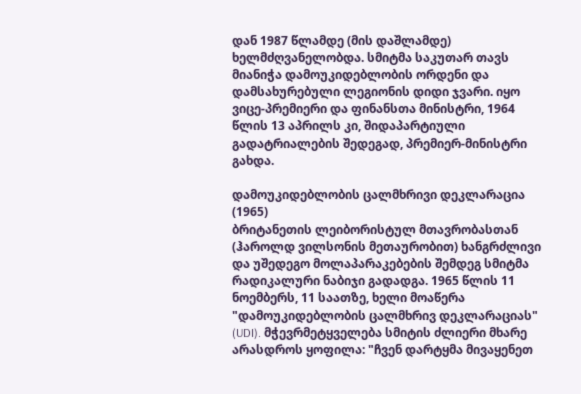დან 1987 წლამდე (მის დაშლამდე) ხელმძღვანელობდა. სმიტმა საკუთარ თავს მიანიჭა დამოუკიდებლობის ორდენი და დამსახურებული ლეგიონის დიდი ჯვარი. იყო ვიცე-პრემიერი და ფინანსთა მინისტრი, 1964 წლის 13 აპრილს კი, შიდაპარტიული გადატრიალების შედეგად, პრემიერ-მინისტრი გახდა.

დამოუკიდებლობის ცალმხრივი დეკლარაცია (1965)
ბრიტანეთის ლეიბორისტულ მთავრობასთან (ჰაროლდ ვილსონის მეთაურობით) ხანგრძლივი და უშედეგო მოლაპარაკებების შემდეგ სმიტმა რადიკალური ნაბიჯი გადადგა. 1965 წლის 11 ნოემბერს, 11 საათზე, ხელი მოაწერა "დამოუკიდებლობის ცალმხრივ დეკლარაციას" (UDI). მჭევრმეტყველება სმიტის ძლიერი მხარე არასდროს ყოფილა: "ჩვენ დარტყმა მივაყენეთ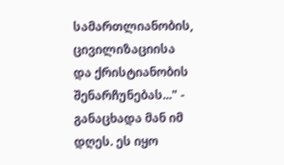სამართლიანობის, ცივილიზაციისა და ქრისტიანობის შენარჩუნებას..." - განაცხადა მან იმ დღეს. ეს იყო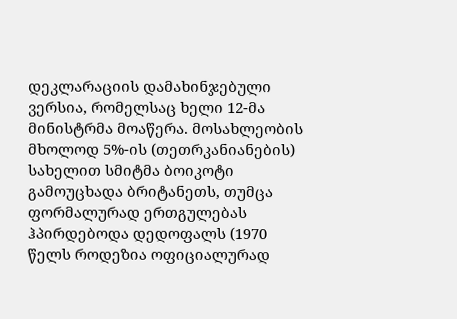დეკლარაციის დამახინჯებული ვერსია, რომელსაც ხელი 12-მა მინისტრმა მოაწერა. მოსახლეობის მხოლოდ 5%-ის (თეთრკანიანების) სახელით სმიტმა ბოიკოტი გამოუცხადა ბრიტანეთს, თუმცა ფორმალურად ერთგულებას ჰპირდებოდა დედოფალს (1970 წელს როდეზია ოფიციალურად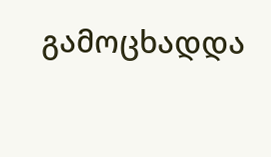გამოცხადდა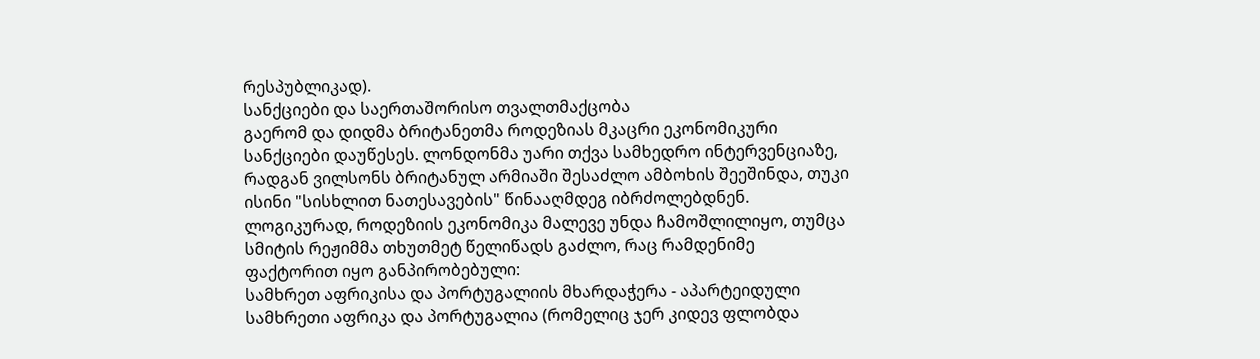რესპუბლიკად).
სანქციები და საერთაშორისო თვალთმაქცობა
გაერომ და დიდმა ბრიტანეთმა როდეზიას მკაცრი ეკონომიკური სანქციები დაუწესეს. ლონდონმა უარი თქვა სამხედრო ინტერვენციაზე, რადგან ვილსონს ბრიტანულ არმიაში შესაძლო ამბოხის შეეშინდა, თუკი ისინი "სისხლით ნათესავების" წინააღმდეგ იბრძოლებდნენ.
ლოგიკურად, როდეზიის ეკონომიკა მალევე უნდა ჩამოშლილიყო, თუმცა სმიტის რეჟიმმა თხუთმეტ წელიწადს გაძლო, რაც რამდენიმე ფაქტორით იყო განპირობებული:
სამხრეთ აფრიკისა და პორტუგალიის მხარდაჭერა - აპარტეიდული სამხრეთი აფრიკა და პორტუგალია (რომელიც ჯერ კიდევ ფლობდა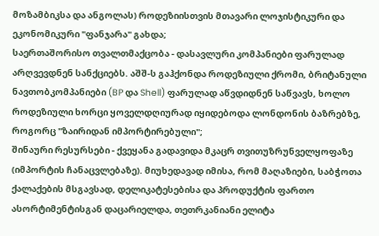მოზამბიკსა და ანგოლას) როდეზიისთვის მთავარი ლოჯისტიკური და ეკონომიკური "ფანჯარა" გახდა;
საერთაშორისო თვალთმაქცობა - დასავლური კომპანიები ფარულად არღვევდნენ სანქციებს. აშშ-ს გაჰქონდა როდეზიული ქრომი, ბრიტანული ნავთობკომპანიები (BP და Shell) ფარულად აწვდიდნენ საწვავს, ხოლო როდეზიული ხორცი ყოველდღიურად იყიდებოდა ლონდონის ბაზრებზე, როგორც "ზაირიდან იმპორტირებული";
შინაური რესურსები - ქვეყანა გადავიდა მკაცრ თვითუზრუნველყოფაზე (იმპორტის ჩანაცვლებაზე). მიუხედავად იმისა, რომ მაღაზიები, საბჭოთა ქალაქების მსგავსად, დელიკატესებისა და პროდუქტის ფართო ასორტიმენტისგან დაცარიელდა, თეთრკანიანი ელიტა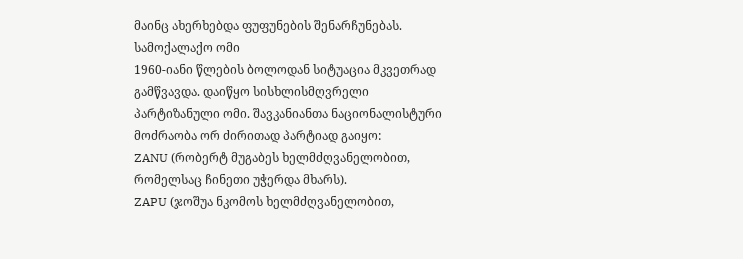მაინც ახერხებდა ფუფუნების შენარჩუნებას.
სამოქალაქო ომი
1960-იანი წლების ბოლოდან სიტუაცია მკვეთრად გამწვავდა. დაიწყო სისხლისმღვრელი პარტიზანული ომი. შავკანიანთა ნაციონალისტური მოძრაობა ორ ძირითად პარტიად გაიყო:
ZANU (რობერტ მუგაბეს ხელმძღვანელობით, რომელსაც ჩინეთი უჭერდა მხარს).
ZAPU (ჯოშუა ნკომოს ხელმძღვანელობით,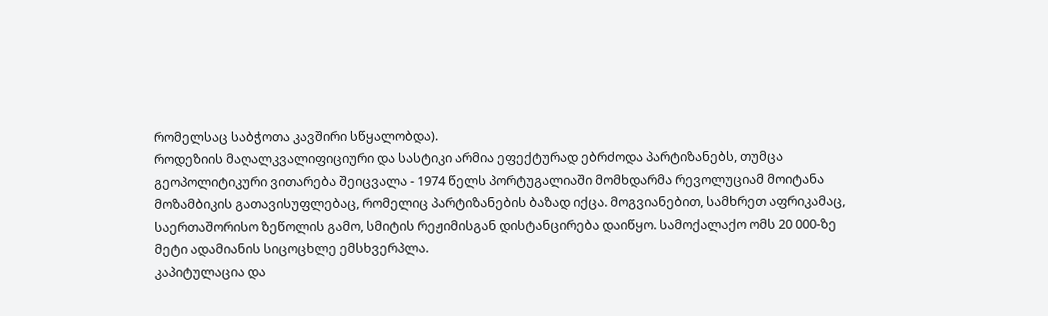რომელსაც საბჭოთა კავშირი სწყალობდა).
როდეზიის მაღალკვალიფიციური და სასტიკი არმია ეფექტურად ებრძოდა პარტიზანებს, თუმცა გეოპოლიტიკური ვითარება შეიცვალა - 1974 წელს პორტუგალიაში მომხდარმა რევოლუციამ მოიტანა მოზამბიკის გათავისუფლებაც, რომელიც პარტიზანების ბაზად იქცა. მოგვიანებით, სამხრეთ აფრიკამაც, საერთაშორისო ზეწოლის გამო, სმიტის რეჟიმისგან დისტანცირება დაიწყო. სამოქალაქო ომს 20 000-ზე მეტი ადამიანის სიცოცხლე ემსხვერპლა.
კაპიტულაცია და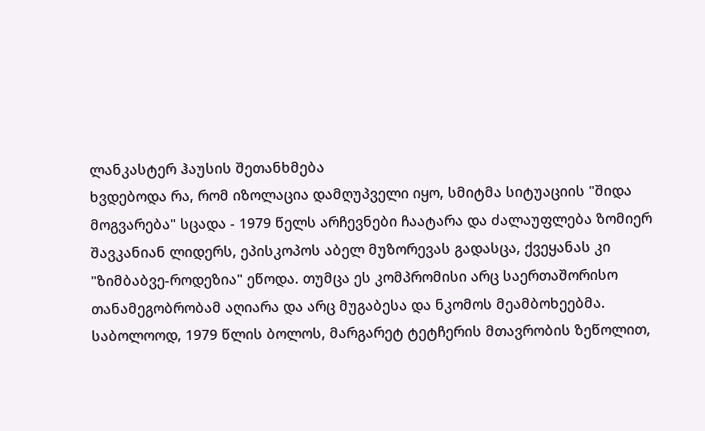ლანკასტერ ჰაუსის შეთანხმება
ხვდებოდა რა, რომ იზოლაცია დამღუპველი იყო, სმიტმა სიტუაციის "შიდა მოგვარება" სცადა - 1979 წელს არჩევნები ჩაატარა და ძალაუფლება ზომიერ შავკანიან ლიდერს, ეპისკოპოს აბელ მუზორევას გადასცა, ქვეყანას კი "ზიმბაბვე-როდეზია" ეწოდა. თუმცა ეს კომპრომისი არც საერთაშორისო თანამეგობრობამ აღიარა და არც მუგაბესა და ნკომოს მეამბოხეებმა.
საბოლოოდ, 1979 წლის ბოლოს, მარგარეტ ტეტჩერის მთავრობის ზეწოლით,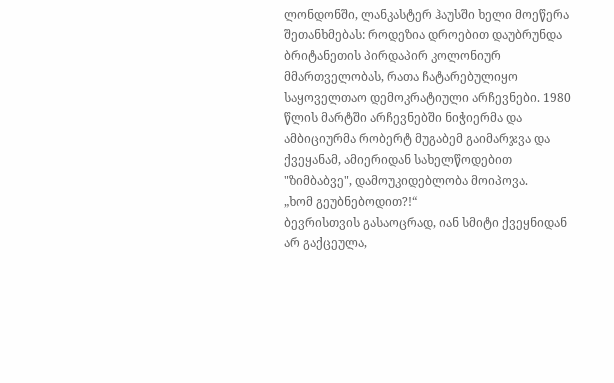ლონდონში, ლანკასტერ ჰაუსში ხელი მოეწერა შეთანხმებას: როდეზია დროებით დაუბრუნდა ბრიტანეთის პირდაპირ კოლონიურ მმართველობას, რათა ჩატარებულიყო საყოველთაო დემოკრატიული არჩევნები. 1980 წლის მარტში არჩევნებში ნიჭიერმა და ამბიციურმა რობერტ მუგაბემ გაიმარჯვა და ქვეყანამ, ამიერიდან სახელწოდებით "ზიმბაბვე", დამოუკიდებლობა მოიპოვა.
„ხომ გეუბნებოდით?!“
ბევრისთვის გასაოცრად, იან სმიტი ქვეყნიდან არ გაქცეულა,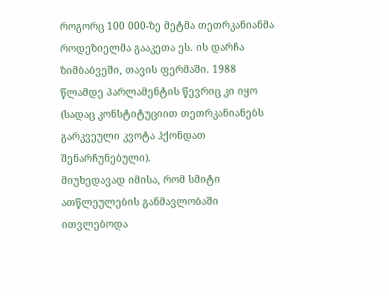როგორც 100 000-ზე მეტმა თეთრკანიანმა როდეზიელმა გააკეთა ეს. ის დარჩა ზიმბაბვეში, თავის ფერმაში. 1988 წლამდე პარლამენტის წევრიც კი იყო (სადაც კონსტიტუციით თეთრკანიანებს გარკვეული კვოტა ჰქონდათ შენარჩუნებული).
მიუხედავად იმისა, რომ სმიტი ათწლეულების განმავლობაში ითვლებოდა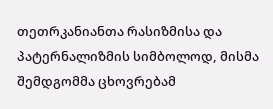თეთრკანიანთა რასიზმისა და პატერნალიზმის სიმბოლოდ, მისმა შემდგომმა ცხოვრებამ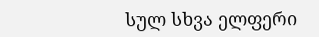სულ სხვა ელფერი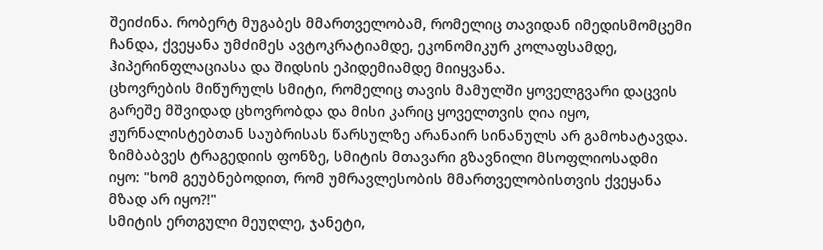შეიძინა. რობერტ მუგაბეს მმართველობამ, რომელიც თავიდან იმედისმომცემი ჩანდა, ქვეყანა უმძიმეს ავტოკრატიამდე, ეკონომიკურ კოლაფსამდე, ჰიპერინფლაციასა და შიდსის ეპიდემიამდე მიიყვანა.
ცხოვრების მიწურულს სმიტი, რომელიც თავის მამულში ყოველგვარი დაცვის გარეშე მშვიდად ცხოვრობდა და მისი კარიც ყოველთვის ღია იყო, ჟურნალისტებთან საუბრისას წარსულზე არანაირ სინანულს არ გამოხატავდა. ზიმბაბვეს ტრაგედიის ფონზე, სმიტის მთავარი გზავნილი მსოფლიოსადმი იყო: "ხომ გეუბნებოდით, რომ უმრავლესობის მმართველობისთვის ქვეყანა მზად არ იყო?!"
სმიტის ერთგული მეუღლე, ჯანეტი,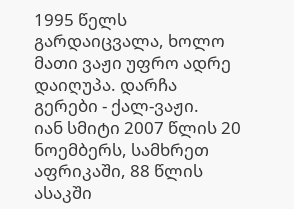1995 წელს გარდაიცვალა, ხოლო მათი ვაჟი უფრო ადრე დაიღუპა. დარჩა გერები - ქალ-ვაჟი.
იან სმიტი 2007 წლის 20 ნოემბერს, სამხრეთ აფრიკაში, 88 წლის ასაკში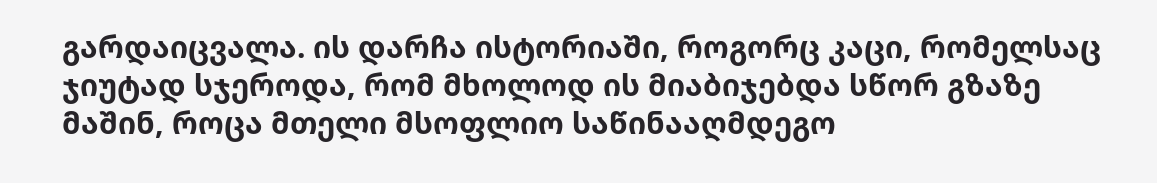გარდაიცვალა. ის დარჩა ისტორიაში, როგორც კაცი, რომელსაც ჯიუტად სჯეროდა, რომ მხოლოდ ის მიაბიჯებდა სწორ გზაზე მაშინ, როცა მთელი მსოფლიო საწინააღმდეგო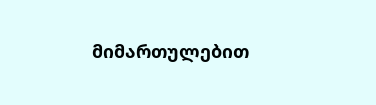მიმართულებით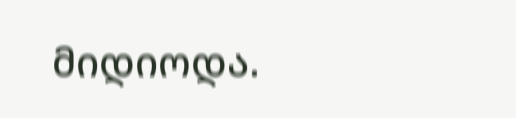მიდიოდა.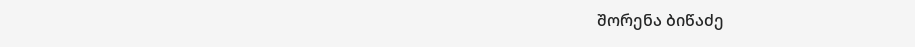შორენა ბიწაძე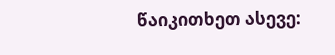წაიკითხეთ ასევე: